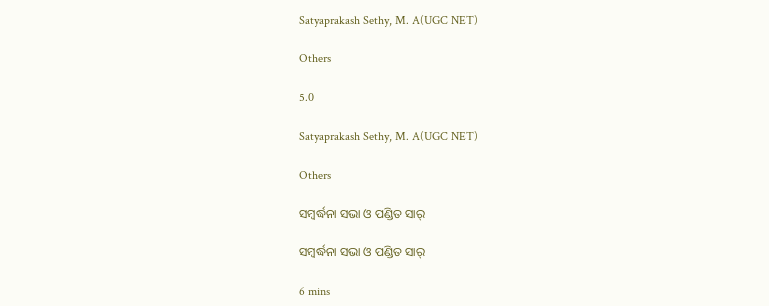Satyaprakash Sethy, M. A(UGC NET)

Others

5.0

Satyaprakash Sethy, M. A(UGC NET)

Others

ସମ୍ବର୍ଦ୍ଧନା ସଭା ଓ ପଣ୍ଡିତ ସାର୍

ସମ୍ବର୍ଦ୍ଧନା ସଭା ଓ ପଣ୍ଡିତ ସାର୍

6 mins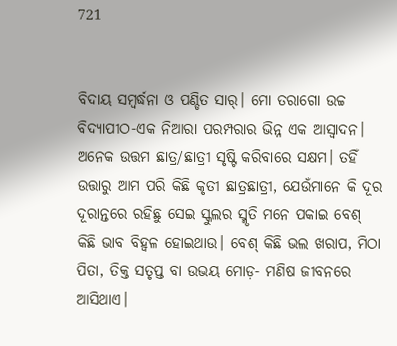721


ବିଦାୟ ସମ୍ବର୍ଦ୍ଧନା ଓ ପଣ୍ଡିତ ସାର୍। ମୋ ତରାଗୋ ଉଚ୍ଚ ବିଦ୍ୟାପୀଠ-ଏକ ନିଆରା ପରମ୍ପରାର ଭିନ୍ନ ଏକ ଆସ୍ବାଦନ। ଅନେକ ଉତ୍ତମ ଛାତ୍ର/ଛାତ୍ରୀ ସୃଷ୍ଟି କରିବାରେ ସକ୍ଷମ। ତହିଁ ଉତ୍ତାରୁ ଆମ ପରି କିଛି କୃତୀ ଛାତ୍ରଛାତ୍ରୀ, ଯେଉଁମାନେ କି ଦୂର ଦୂରାନ୍ତରେ ରହିଛୁ ସେଇ ସ୍କୁଲର ସ୍ମୃତି ମନେ ପକାଇ ବେଶ୍ କିଛି ଭାବ ବିହ୍ଵଳ ହୋଇଥାଉ। ବେଶ୍ କିଛି ଭଲ ଖରାପ, ମିଠା ପିତା, ତିକ୍ତ ସତୃପ୍ତ ବା ଉଭୟ ମୋଡ଼- ମଣିଷ ଜୀବନରେ ଆସିଥାଏ।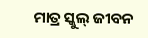ମାତ୍ର ସ୍କୁଲ୍ ଜୀବନ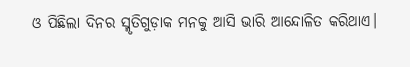ଓ ପିଛିଲା ଦିନର ସ୍ମୃତିଗୁଡ଼ାକ ମନକୁ ଆସି ଭାରି ଆନ୍ଦୋଳିତ କରିଥାଏ।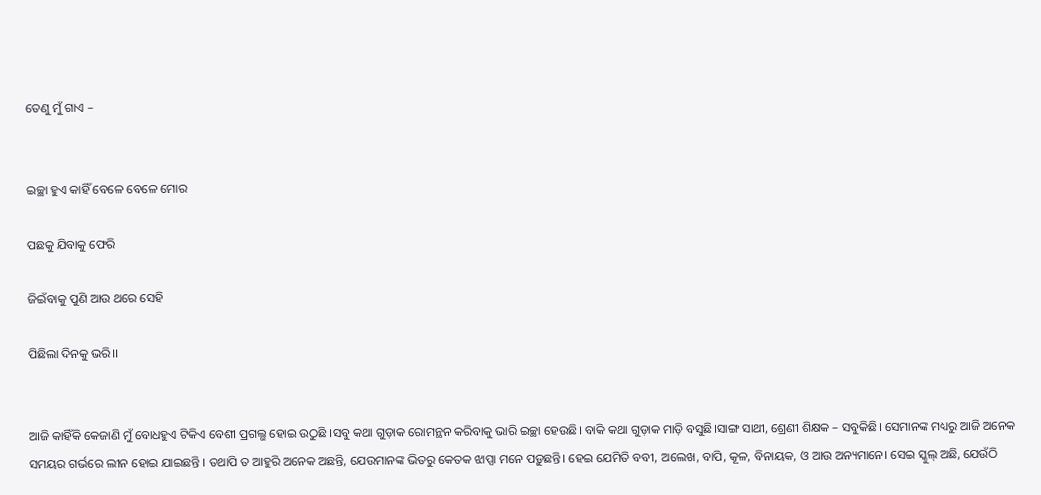ତେଣୁ ମୁଁ ଗାଏ –


ଇଚ୍ଛା ହୁଏ କାହିଁ ବେଳେ ବେଳେ ମୋର

ପଛକୁ ଯିବାକୁ ଫେରି

ଜିଇଁବାକୁ ପୁଣି ଆଉ ଥରେ ସେହି

ପିଛିଲା ଦିନକୁ ଭରି।।


ଆଜି କାହିଁକି କେଜାଣି ମୁଁ ବୋଧହୁଏ ଟିକିଏ ବେଶୀ ପ୍ରଗଲ୍ଭ ହୋଇ ଉଠୁଛି ।ସବୁ କଥା ଗୁଡ଼ାକ ରୋମନ୍ଥନ କରିବାକୁ ଭାରି ଇଚ୍ଛା ହେଉଛି। ବାକି କଥା ଗୁଡ଼ାକ ମାଡ଼ି ବସୁଛି।ସାଙ୍ଗ ସାଥୀ, ଶ୍ରେଣୀ ଶିକ୍ଷକ – ସବୁକିଛି। ସେମାନଙ୍କ ମଧ୍ୟରୁ ଆଜି ଅନେକ ସମୟର ଗର୍ଭରେ ଲୀନ ହୋଇ ଯାଇଛନ୍ତି । ତଥାପି ତ ଆହୁରି ଅନେକ ଅଛନ୍ତି, ଯେଉମାନଙ୍କ ଭିତରୁ କେତକ ଝାପ୍ସା ମନେ ପଡ଼ୁଛନ୍ତି। ହେଇ ଯେମିତି ବବୀ, ଅଲେଖ, ବାପି, କୂଳ, ବିନାୟକ, ଓ ଆଉ ଅନ୍ୟମାନେ। ସେଇ ସ୍କୁଲ୍ ଅଛି, ଯେଉଁଠି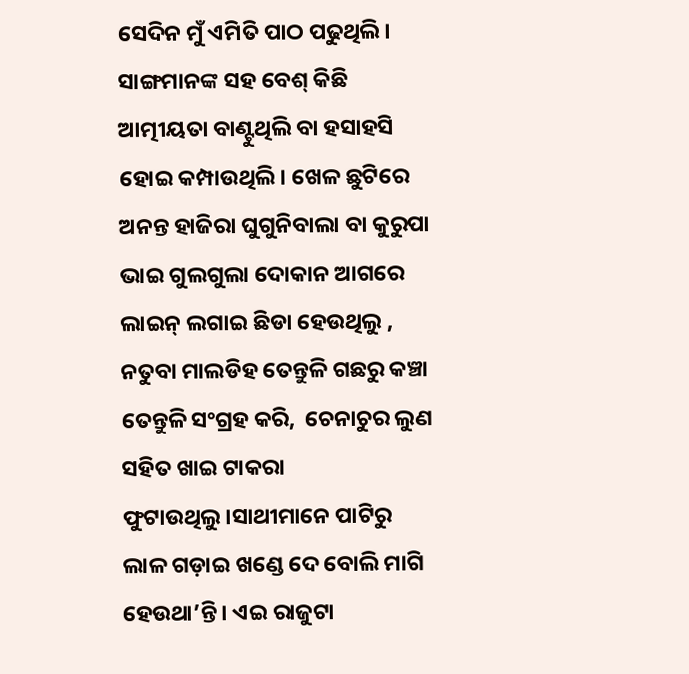ସେଦିନ ମୁଁ ଏମିତି ପାଠ ପଢୁଥିଲି। ସାଙ୍ଗମାନଙ୍କ ସହ ବେଶ୍ କିଛି ଆତ୍ମୀୟତା ବାଣ୍ଟୁଥିଲି ବା ହସାହସି ହୋଇ କମ୍ପାଉଥିଲି। ଖେଳ ଛୁଟିରେ ଅନନ୍ତ ହାଜିରା ଘୁଗୁନିବାଲା ବା କୁରୁପା ଭାଇ ଗୁଲଗୁଲା ଦୋକାନ ଆଗରେ ଲାଇନ୍ ଲଗାଇ ଛିଡା ହେଉଥିଲୁ , ନତୁବା ମାଲଡିହ ତେନ୍ତୁଳି ଗଛରୁ କଞ୍ଚା ତେନ୍ତୁଳି ସଂଗ୍ରହ କରି,  ଚେନାଚୁର ଲୁଣ ସହିତ ଖାଇ ଟାକରା ଫୁଟାଉଥିଲୁ।ସାଥୀମାନେ ପାଟିରୁ ଲାଳ ଗଡ଼ାଇ ଖଣ୍ଡେ ଦେ ବୋଲି ମାଗି ହେଉଥା’ନ୍ତି। ଏଇ ରାଜୁଟା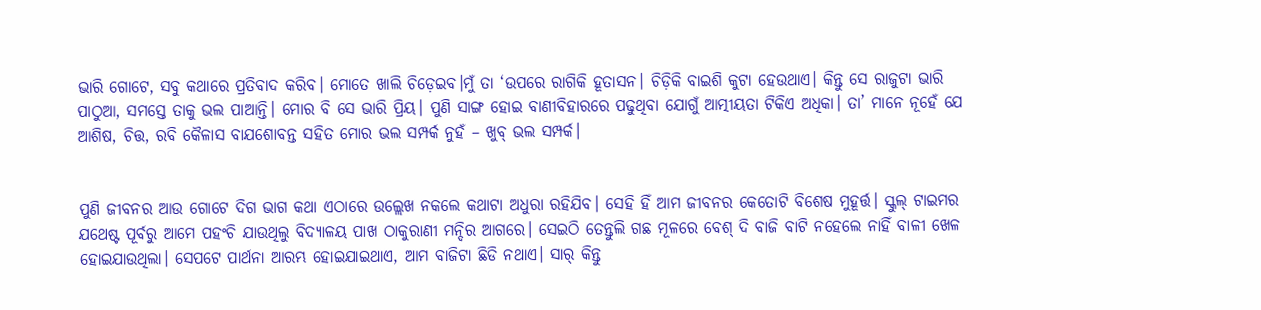ଭାରି ଗୋଟେ, ସବୁ କଥାରେ ପ୍ରତିବାଦ କରିବ। ମୋତେ ଖାଲି ଚିଡ଼େଇବ।ମୁଁ ତା ‘ଉପରେ ରାଗିକି ହୂତାସନ। ଚିଡ଼ିକି ବାଇଶି କୁଟା ହେଉଥାଏ। କିନ୍ତୁ ସେ ରାଜୁଟା ଭାରି ପାଠୁଆ, ସମସ୍ତେ ତାକୁ ଭଲ ପାଆନ୍ତି। ମୋର ବି ସେ ଭାରି ପ୍ରିୟ। ପୁଣି ସାଙ୍ଗ ହୋଇ ବାଣୀବିହାରରେ ପଢୁଥିବା ଯୋଗୁଁ ଆତ୍ମୀୟତା ଟିକିଏ ଅଧିକା। ତା’ ମାନେ ନୂହେଁ ଯେ ଆଶିଷ, ଚିତ୍ତ, ରବି କୈଳାସ ବାଯଶୋବନ୍ତ ସହିତ ମୋର ଭଲ ସମ୍ପର୍କ ନୁହଁ – ଖୁବ୍ ଭଲ ସମ୍ପର୍କ।


ପୁଣି ଜୀବନର ଆଉ ଗୋଟେ ଦିଗ ଭାଗ କଥା ଏଠାରେ ଉଲ୍ଲେଖ ନକଲେ କଥାଟା ଅଧୁରା ରହିଯିବ। ସେହି ହିଁ ଆମ ଜୀବନର କେତୋଟି ବିଶେଷ ମୁହୂର୍ତ୍ତ। ସ୍କୁଲ୍ ଟାଇମର ଯଥେଷ୍ଟ ପୂର୍ବରୁ ଆମେ ପହଂଚି ଯାଉଥିଲୁ ବିଦ୍ୟାଳୟ ପାଖ ଠାକୁରାଣୀ ମନ୍ଦିର ଆଗରେ। ସେଇଠି ତେନ୍ତୁଲି ଗଛ ମୂଳରେ ବେଶ୍ ଦି ବାଜି ବାଟି ନହେଲେ ନାହିଁ ବାଳୀ ଖେଳ ହୋଇଯାଉଥିଲା। ସେପଟେ ପାର୍ଥନା ଆରମ୍ଭ ହୋଇଯାଇଥାଏ, ଆମ ବାଜିଟା ଛିଡି ନଥାଏ। ସାର୍ କିନ୍ତୁ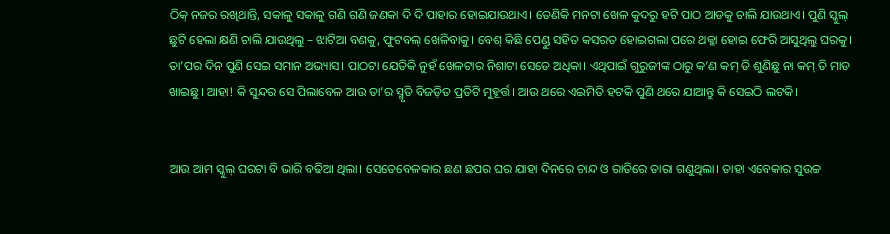ଠିକ୍ ନଜର ରଖିଥାନ୍ତି, ସକାଳୁ ସକାଳୁ ଗଣି ଗଣି ଜଣକା ଦି ଦି ପାହାର ହୋଇଯାଉଥାଏ। ତେଣିକି ମନଟା ଖେଳ କୁଦରୁ ହଟି ପାଠ ଆଡକୁ ଚାଲି ଯାଉଥାଏ। ପୁଣି ସ୍କୁଲ୍ ଛୁଟି ହେଲା କ୍ଷଣି ଚାଲି ଯାଉଥିଲୁ – ଝାଟିଆ ବଣକୁ, ଫୁଟବଲ୍ ଖେଳିବାକୁ। ବେଶ୍ କିଛି ପେଣ୍ଡୁ ସହିତ କସରତ ହୋଇଗଲା ପରେ ଥକ୍କା ହୋଇ ଫେରି ଆସୁଥିଲୁ ଘରକୁ। ତା’ପର ଦିନ ପୁଣି ସେଇ ସମାନ ଅଭ୍ୟାସ। ପାଠଟା ଯେତିକି ନୁହଁ ଖେଳଟାର ନିଶାଟା ସେତେ ଅଧିକା। ଏଥିପାଇଁ ଗୁରୁଜୀଙ୍କ ଠାରୁ କ’ଣ କମ୍ ତି ଶୁଣିଛୁ ନା କମ୍ ତି ମାଡ ଖାଇଛୁ। ଆହା! କି ସୁନ୍ଦର ସେ ପିଲାବେଳ ଆଉ ତା’ର ସ୍ମୃତି ବିଜଡ଼ିତ ପ୍ରତିଟି ମୁହୂର୍ତ୍ତ। ଆଉ ଥରେ ଏଇମିତି ହଟକି ପୁଣି ଥରେ ଯାଆନ୍ତୁ କି ସେଇଠି ଲଟକି।


ଆଉ ଆମ ସ୍କୁଲ୍ ଘରଟା ବି ଭାରି ବଢିଆ ଥିଲା। ସେତେବେଳକାର ଛଣ ଛପର ଘର ଯାହା ଦିନରେ ଚାନ୍ଦ ଓ ରାତିରେ ତାରା ଗଣୁଥିଲା। ତାହା ଏବେକାର ସୁଉଚ୍ଚ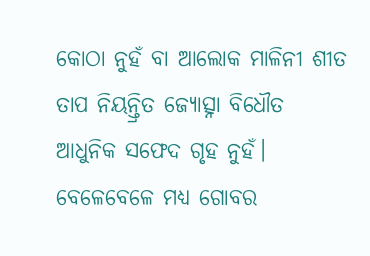କୋଠା ନୁହଁ ବା ଆଲୋକ ମାଳିନୀ ଶୀତ ତାପ ନିୟନ୍ତ୍ରିତ ଜ୍ୟୋତ୍ସ୍ନା ବିଧୌତ ଆଧୁନିକ ସଫେଦ ଗୃହ ନୁହଁ। ବେଳେବେଳେ ମଧ୍ୟ ଗୋବର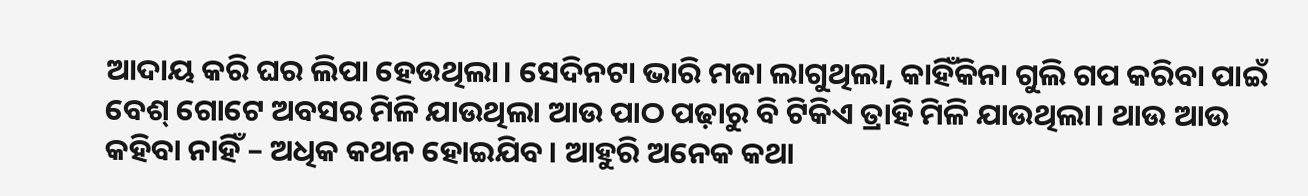ଆଦାୟ କରି ଘର ଲିପା ହେଉଥିଲା। ସେଦିନଟା ଭାରି ମଜା ଲାଗୁଥିଲା, କାହିଁକିନା ଗୁଲି ଗପ କରିବା ପାଇଁ ବେଶ୍ ଗୋଟେ ଅବସର ମିଳି ଯାଉଥିଲା ଆଉ ପାଠ ପଢ଼ାରୁ ବି ଟିକିଏ ତ୍ରାହି ମିଳି ଯାଉଥିଲା। ଥାଉ ଆଉ କହିବା ନାହିଁ – ଅଧିକ କଥନ ହୋଇଯିବ। ଆହୁରି ଅନେକ କଥା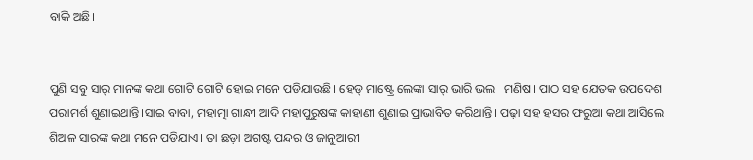ବାକି ଅଛି।


ପୁଣି ସବୁ ସାର୍ ମାନଙ୍କ କଥା ଗୋଟି ଗୋଟି ହୋଇ ମନେ ପଡିଯାଉଛି। ହେଡ୍ ମାଷ୍ଟ୍ରେ ଲେଙ୍କା ସାର୍ ଭାରି ଭଲ   ମଣିଷ। ପାଠ ସହ ଯେତକ ଉପଦେଶ ପରାମର୍ଶ ଶୁଣାଇଥାନ୍ତି।ସାଇ ବାବା, ମହାତ୍ମା ଗାନ୍ଧୀ ଆଦି ମହାପୁରୁଷଙ୍କ କାହାଣୀ ଶୁଣାଇ ପ୍ରାଭାବିତ କରିଥାନ୍ତି। ପଢ଼ା ସହ ହସର ଫରୁଆ କଥା ଆସିଲେ ଶିଅଳ ସାରଙ୍କ କଥା ମନେ ପଡିଯାଏ। ତା ଛଡ଼ା ଅଗଷ୍ଟ ପନ୍ଦର ଓ ଜାନୁଆରୀ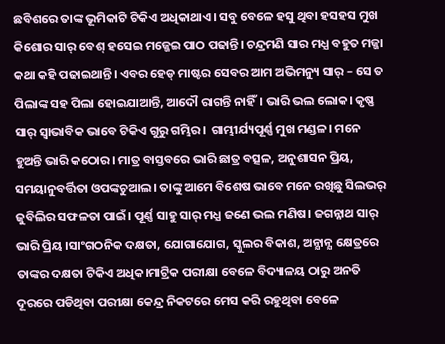ଛବିଶରେ ତାଙ୍କ ଭୂମିକାଟି ଟିକିଏ ଅଧିକାଥାଏ। ସବୁ ବେଳେ ହସୁ ଥିବା ହସହସ ମୁଖ କିଶୋର ସାର୍ ବେଶ୍ ହସେଇ ମଜ୍ଜେଇ ପାଠ ପଢାନ୍ତି। ଚନ୍ଦ୍ରମଣି ସାର ମଧ୍ଯ ବହୁତ ମଜ୍ଜା କଥା କହି ପଢାଇଥାନ୍ତି। ଏବର ହେଡ୍ ମାଷ୍ଟର ସେବର ଆମ ଅଭିମନ୍ୟୁ ସାର୍ – ସେ ତ ପିଲାଙ୍କ ସହ ପିଲା ହୋଇଯାଆନ୍ତି, ଆଦୌ ରାଗନ୍ତି ନାହିଁ। ଭାରି ଭଲ ଲୋକ। କୃଷ୍ଣ ସାର୍ ସ୍ୱାଭାବିକ ଭାବେ ଟିକିଏ ଗୁରୁ ଗମ୍ଭିର।  ଗାମ୍ଭୀର୍ଯ୍ୟପୂର୍ଣ୍ଣ ମୁଖ ମଣ୍ଡଳ। ମନେ ହୁଅନ୍ତି ଭାରି କଠୋର। ମାତ୍ର ବାସ୍ତବରେ ଭାରି ଛାତ୍ର ବତ୍ସଳ, ଅନୁଶାସନ ପ୍ରିୟ, ସମୟାନୁବର୍ତ୍ତିତା ଓପଙ୍କଚୁଆଲ। ତାଙ୍କୁ ଆମେ ବିଶେଷ ଭାବେ ମନେ ରଖିଛୁ ସିଲଭର୍ ଜୁବିଲିର ସଫଳତା ପାଇଁ। ପୂର୍ଣ୍ଣ ସାହୁ ସାର୍ ମଧ୍ଯ ଜଣେ ଭଲ ମଣିଷ। ଜଗନ୍ନାଥ ସାର୍ ଭାରି ପ୍ରିୟ ।ସାଂଗଠନିକ ଦକ୍ଷତା, ଯୋଗାଯୋଗ, ସ୍କୁଲର ବିକାଶ, ଅନ୍ଯାନ୍ଯ କ୍ଷେତ୍ରରେ ତାଙ୍କର ଦକ୍ଷତା ଟିକିଏ ଅଧିକ।ମାଟ୍ରିକ ପରୀକ୍ଷା ବେଳେ ବିଦ୍ୟାଳୟ ଠାରୁ ଅନତି ଦୂରରେ ପଡିଥିବା ପରୀକ୍ଷା କେନ୍ଦ୍ର ନିକଟରେ ମେସ କରି ରହୁଥିବା ବେଳେ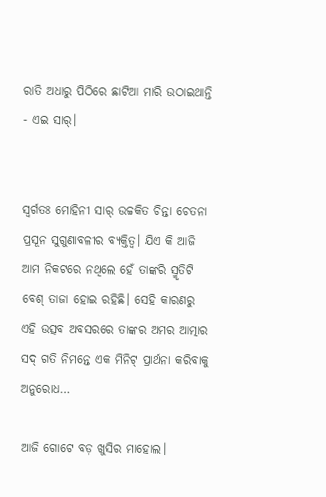ରାତି ଅଧାରୁ ପିଠିରେ ଛାଟିଆ ମାରି ଉଠାଇଥାନ୍ତି - ଏଇ ସାର୍।


ସ୍ଵର୍ଗତଃ ମୋହିନୀ ସାର୍ ଉଚ୍ଚକିତ ଚିନ୍ତା ଚେତନା ପ୍ରସୂନ ସୁଗୁଣାବଳୀର ବ୍ୟକ୍ତିତ୍ଵ। ଯିଏ କି ଆଜି ଆମ ନିକଟରେ ନଥିଲେ ହେଁ ତାଙ୍କରି ସ୍ମୃତିଟି ବେଶ୍ ତାଜା ହୋଇ ରହିଛି। ସେହି କାରଣରୁ ଏହି ଉତ୍ସବ ଅବସରରେ ତାଙ୍କର ଅମର ଆତ୍ମାର ସଦ୍ ଗତି ନିମନ୍ତେ ଏକ ମିନିଟ୍ ପ୍ରାର୍ଥନା କରିବାକୁ ଅନୁରୋଧ…

ଆଜି ଗୋଟେ ବଡ଼ ଖୁସିର ମାହୋଲ।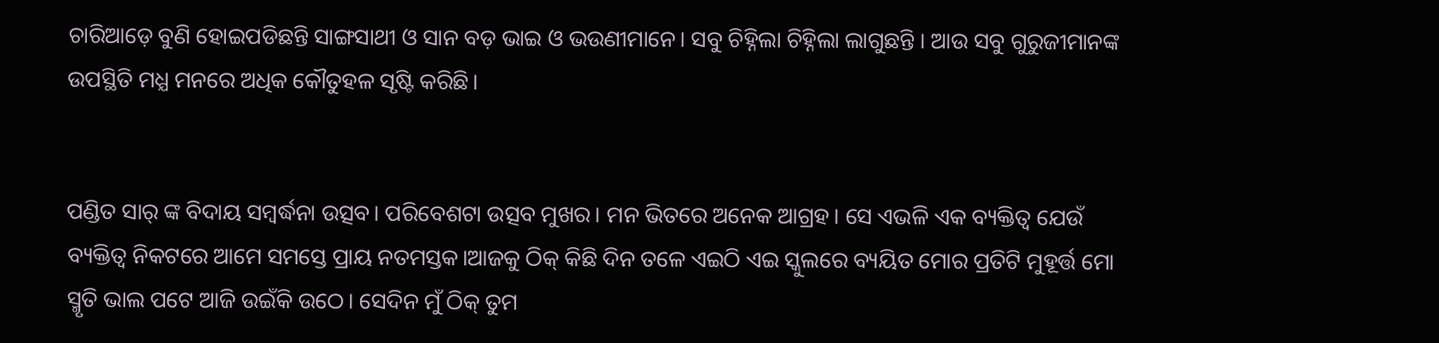ଚାରିଆଡ଼େ ବୁଣି ହୋଇପଡିଛନ୍ତି ସାଙ୍ଗସାଥୀ ଓ ସାନ ବଡ଼ ଭାଇ ଓ ଭଉଣୀମାନେ। ସବୁ ଚିହ୍ନିଲା ଚିହ୍ନିଲା ଲାଗୁଛନ୍ତି । ଆଉ ସବୁ ଗୁରୁଜୀମାନଙ୍କ ଉପସ୍ଥିତି ମଧ୍ଯ ମନରେ ଅଧିକ କୌତୁହଳ ସୃଷ୍ଟି କରିଛି।


ପଣ୍ଡିତ ସାର୍ ଙ୍କ ବିଦାୟ ସମ୍ବର୍ଦ୍ଧନା ଉତ୍ସବ। ପରିବେଶଟା ଉତ୍ସବ ମୁଖର। ମନ ଭିତରେ ଅନେକ ଆଗ୍ରହ। ସେ ଏଭଳି ଏକ ବ୍ୟକ୍ତିତ୍ଵ ଯେଉଁ ବ୍ୟକ୍ତିତ୍ଵ ନିକଟରେ ଆମେ ସମସ୍ତେ ପ୍ରାୟ ନତମସ୍ତକ।ଆଜକୁ ଠିକ୍ କିଛି ଦିନ ତଳେ ଏଇଠି ଏଇ ସ୍କୁଲରେ ବ୍ୟୟିତ ମୋର ପ୍ରତିଟି ମୁହୂର୍ତ୍ତ ମୋ ସ୍ମୃତି ଭାଲ ପଟେ ଆଜି ଉଇଁକି ଉଠେ। ସେଦିନ ମୁଁ ଠିକ୍ ତୁମ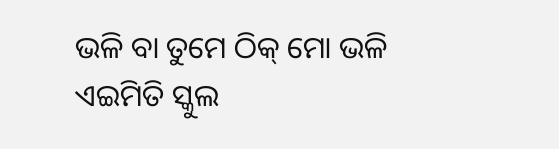ଭଳି ବା ତୁମେ ଠିକ୍ ମୋ ଭଳି ଏଇମିତି ସ୍କୁଲ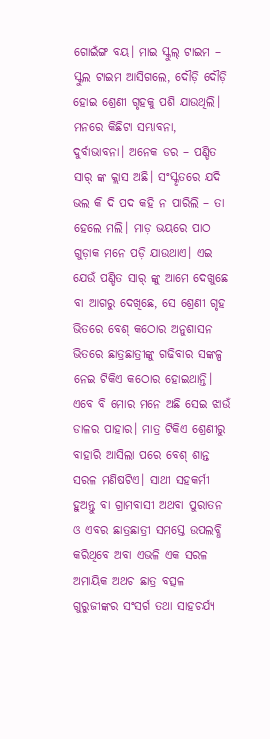ଗୋଇଁଙ୍ଗ ବୟ। ମାଇ ସ୍କୁଲ୍ ଟାଇମ – ସ୍କୁଲ ଟାଇମ ଆସିଗଲେ, ଦୌଡ଼ି ଦୌଡ଼ି ହୋଇ ଶ୍ରେଣୀ ଗୃହକୁ ପଶି ଯାଉଥିଲି। ମନରେ କିଛିଟା ସମ୍ଭାବନା, ଦୁର୍ବାଭାବନା। ଅନେକ ଡର – ପଣ୍ଡିତ ସାର୍ ଙ୍କ କ୍ଲାସ ଅଛି। ସଂସ୍କୃତରେ ଯଦି ଭଲ କି ଦି ପଦ କହି ନ ପାରିଲି – ତା ହେଲେ ମଲି। ମାଡ଼ ଭୟରେ ପାଠ ଗୁଡ଼ାକ ମନେ ପଡ଼ି ଯାଉଥାଏ। ଏଇ ଯେଉଁ ପଣ୍ଡିତ ସାର୍ ଙ୍କୁ ଆମେ ଦେଖୁଛେ ବା ଆଗରୁ ଦେଖିଛେ, ସେ ଶ୍ରେଣୀ ଗୃହ ଭିତରେ ବେଶ୍ କଠୋର ଅନୁଶାସନ ଭିତରେ ଛାତ୍ରଛାତ୍ରୀଙ୍କୁ ଗଢିବାର ସଙ୍କଳ୍ପ ନେଇ ଟିକିଏ କଠୋର ହୋଇଥାନ୍ତି। ଏବେ ବି ମୋର ମନେ ଅଛି ସେଇ ଝାଉଁ ଡାଳର ପାହାର। ମାତ୍ର ଟିକିଏ ଶ୍ରେଣୀରୁ ବାହାରି ଆସିଲା ପରେ ବେଶ୍ ଶାନ୍ତ ସରଳ ମଣିଷଟିଏ। ସାଥୀ ସହକର୍ମୀ ହୁଅନ୍ତୁ ବା ଗ୍ରାମବାସୀ ଅଥବା ପୁରାତନ ଓ ଏବର ଛାତ୍ରଛାତ୍ରୀ ସମସ୍ତେ ଉପଲବ୍ଧି କରିଥିବେ ଅବା ଏଭଳି ଏକ ସରଳ ଅମାୟିକ ଅଥଚ ଛାତ୍ର ବତ୍ସଳ ଗୁରୁଜୀଙ୍କର ସଂସର୍ଗ ତଥା ସାହଚର୍ଯ୍ୟ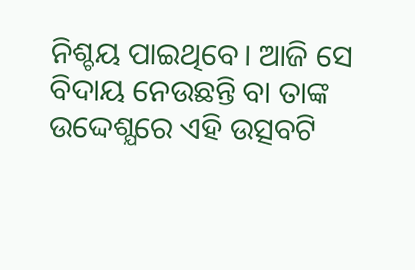ନିଶ୍ଚୟ ପାଇଥିବେ। ଆଜି ସେ ବିଦାୟ ନେଉଛନ୍ତି ବା ତାଙ୍କ ଉଦ୍ଦେଶ୍ଯରେ ଏହି ଉତ୍ସବଟି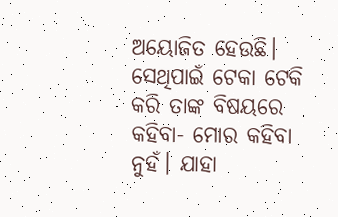ଅୟୋଜିତ ହେଉଛି। ସେଥିପାଇଁ ଟେକା ଟେକି କରି ତାଙ୍କ ବିଷୟରେ କହିବା- ମୋର କହିବା ନୁହଁ। ଯାହା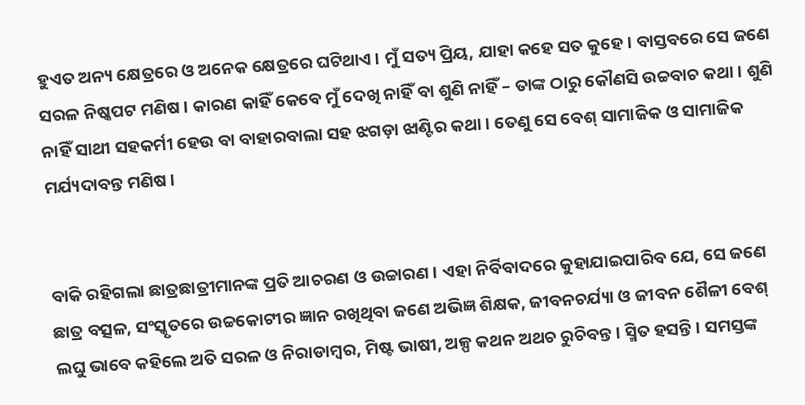ହୁଏତ ଅନ୍ୟ କ୍ଷେତ୍ରରେ ଓ ଅନେକ କ୍ଷେତ୍ରରେ ଘଟିଥାଏ। ମୁଁ ସତ୍ୟ ପ୍ରିୟ, ଯାହା କହେ ସତ କୁହେ। ବାସ୍ତବରେ ସେ ଜଣେ ସରଳ ନିଷ୍କପଟ ମଣିଷ। କାରଣ କାହିଁ କେବେ ମୁଁ ଦେଖି ନାହିଁ ବା ଶୁଣି ନାହିଁ – ତାଙ୍କ ଠାରୁ କୌଣସି ଉଚ୍ଚବାଚ କଥା। ଶୁଣି ନାହିଁ ସାଥୀ ସହକର୍ମୀ ହେଉ ବା ବାହାରବାଲା ସହ ଝଗଡ଼ା ଝାଣ୍ଟିର କଥା। ତେଣୁ ସେ ବେଶ୍ ସାମାଜିକ ଓ ସାମାଜିକ ମର୍ଯ୍ୟଦାବନ୍ତ ମଣିଷ।


ବାକି ରହିଗଲା ଛାତ୍ରଛାତ୍ରୀମାନଙ୍କ ପ୍ରତି ଆଚରଣ ଓ ଉଚ୍ଚାରଣ। ଏହା ନିର୍ବିବାଦରେ କୁହାଯାଇପାରିବ ଯେ, ସେ ଜଣେ ଛାତ୍ର ବତ୍ସଳ, ସଂସ୍କୃତରେ ଉଚ୍ଚକୋଟୀର ଜ୍ଞାନ ରଖିଥିବା ଜଣେ ଅଭିଜ୍ଞ ଶିକ୍ଷକ, ଜୀବନଚର୍ଯ୍ୟା ଓ ଜୀବନ ଶୈଳୀ ବେଶ୍ ଲଘୁ ଭାବେ କହିଲେ ଅତି ସରଳ ଓ ନିରାଡାମ୍ବର, ମିଷ୍ଟ ଭାଷୀ, ଅଳ୍ପ କଥନ ଅଥଚ ରୁଚିବନ୍ତ । ସ୍ମିତ ହସନ୍ତି। ସମସ୍ତଙ୍କ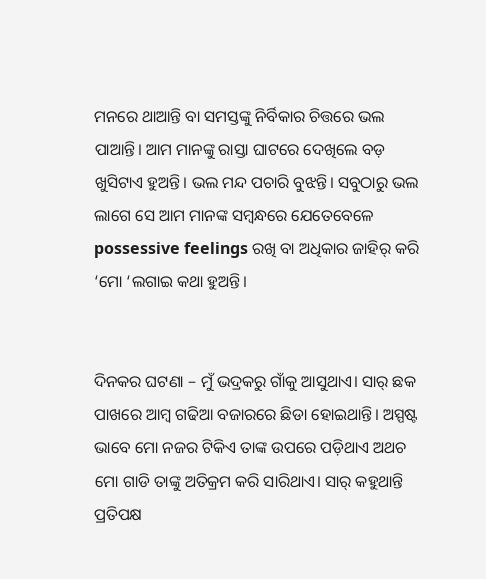ମନରେ ଥାଆନ୍ତି ବା ସମସ୍ତଙ୍କୁ ନିର୍ବିକାର ଚିତ୍ତରେ ଭଲ ପାଆନ୍ତି। ଆମ ମାନଙ୍କୁ ରାସ୍ତା ଘାଟରେ ଦେଖିଲେ ବଡ଼ ଖୁସିଟାଏ ହୁଅନ୍ତି। ଭଲ ମନ୍ଦ ପଚାରି ବୁଝନ୍ତି। ସବୁଠାରୁ ଭଲ ଲାଗେ ସେ ଆମ ମାନଙ୍କ ସମ୍ଵନ୍ଧରେ ଯେତେବେଳେ possessive feelings ରଖି ବା ଅଧିକାର ଜାହିର୍ କରି ‘ମୋ ‘ଲଗାଇ କଥା ହୁଅନ୍ତି।


ଦିନକର ଘଟଣା – ମୁଁ ଭଦ୍ରକରୁ ଗାଁକୁ ଆସୁଥାଏ। ସାର୍ ଛକ ପାଖରେ ଆମ୍ବ ଗଢିଆ ବଜାରରେ ଛିଡା ହୋଇଥାନ୍ତି। ଅସ୍ପଷ୍ଟ ଭାବେ ମୋ ନଜର ଟିକିଏ ତାଙ୍କ ଉପରେ ପଡ଼ିଥାଏ ଅଥଚ ମୋ ଗାଡି ତାଙ୍କୁ ଅତିକ୍ରମ କରି ସାରିଥାଏ। ସାର୍ କହୁଥାନ୍ତି ପ୍ରତିପକ୍ଷ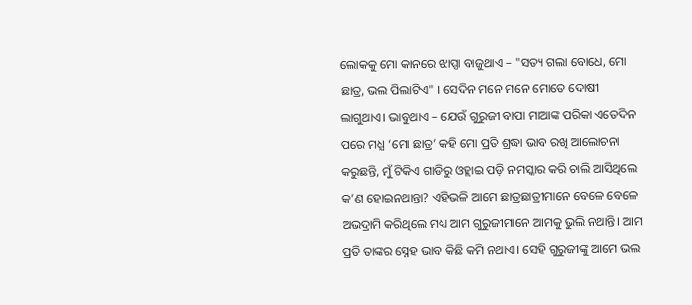ଲୋକକୁ ମୋ କାନରେ ଝାପ୍ସା ବାଜୁଥାଏ – "ସତ୍ୟ ଗଲା ବୋଧେ, ମୋ ଛାତ୍ର, ଭଲ ପିଲାଟିଏ" । ସେଦିନ ମନେ ମନେ ମୋତେ ଦୋଷୀ ଲାଗୁଥାଏ। ଭାବୁଥାଏ – ଯେଉଁ ଗୁରୁଜୀ ବାପା ମାଆଙ୍କ ପରିକା ଏତେଦିନ ପରେ ମଧ୍ଯ ‘ମୋ ଛାତ୍ର’ କହି ମୋ ପ୍ରତି ଶ୍ରଦ୍ଧା ଭାବ ରଖି ଆଲୋଚନା କରୁଛନ୍ତି, ମୁଁ ଟିକିଏ ଗାଡିରୁ ଓହ୍ଲାଇ ପଡ଼ି ନମସ୍କାର କରି ଚାଲି ଆସିଥିଲେ କ’ଣ ହୋଇନଥାନ୍ତା? ଏହିଭଳି ଆମେ ଛାତ୍ରଛାତ୍ରୀମାନେ ବେଳେ ବେଳେ ଅଭଦ୍ରାମି କରିଥିଲେ ମଧ୍ୟ ଆମ ଗୁରୁଜୀମାନେ ଆମକୁ ଭୁଲି ନଥାନ୍ତି। ଆମ ପ୍ରତି ତାଙ୍କର ସ୍ନେହ ଭାବ କିଛି କମି ନଥାଏ। ସେହି ଗୁରୁଜୀଙ୍କୁ ଆମେ ଭଲ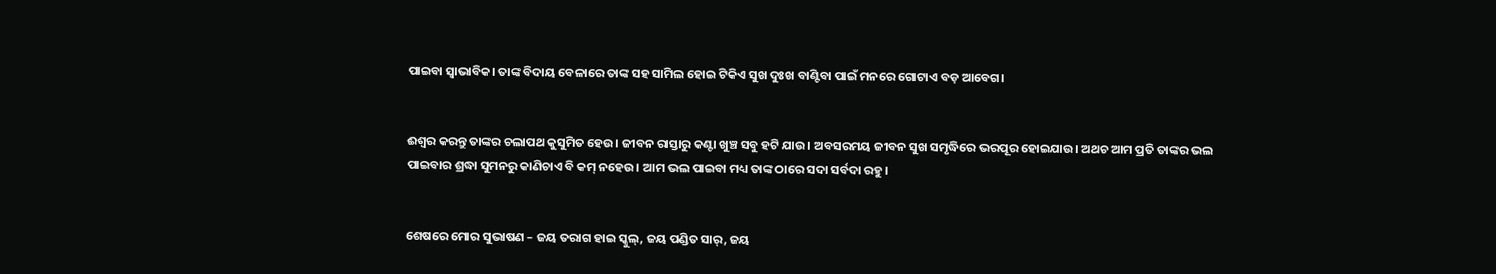ପାଇବା ସ୍ୱାଭାବିକ। ତାଙ୍କ ବିଦାୟ ବେଳାରେ ତାଙ୍କ ସହ ସାମିଲ ହୋଇ ଟିକିଏ ସୁଖ ଦୁଃଖ ବାଣ୍ଟିବା ପାଇଁ ମନରେ ଗୋଟାଏ ବଡ଼ ଆବେଗ।


ଈଶ୍ଵର କରନ୍ତୁ ତାଙ୍କର ଚଲାପଥ କୁସୁମିତ ହେଉ। ଜୀବନ ରାସ୍ତାରୁ କଣ୍ଟା ଖୁଞ୍ଚ ସବୁ ହଟି ଯାଉ। ଅବସରମୟ ଜୀବନ ସୁଖ ସମୃଦ୍ଧିରେ ଭରପୂର ହୋଇଯାଉ। ଅଥଚ ଆମ ପ୍ରତି ତାଙ୍କର ଭଲ ପାଇବାର ଶ୍ରଦ୍ଧା ସୁମନରୁ କାଣିଚାଏ ବି କମ୍ ନହେଉ। ଆମ ଭଲ ପାଇବା ମଧ୍ୟ ତାଙ୍କ ଠାରେ ସଦା ସର୍ବଦା ରହୁ।


ଶେଷରେ ମୋର ସୁଭାଷଣ – ଜୟ ତରାଗ ହାଇ ସ୍କୁଲ୍, ଜୟ ପଣ୍ଡିତ ସାର୍, ଜୟ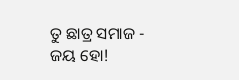ତୁ ଛାତ୍ର ସମାଜ - ଜୟ ହୋ!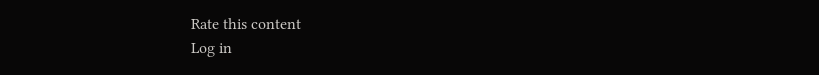Rate this content
Log in